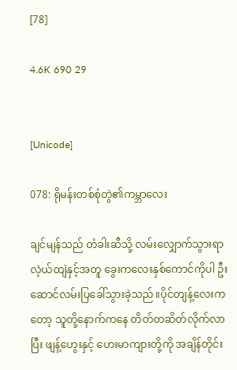[78]

4.6K 690 29


[Unicode]

078: ရိုမန်းတစ်စုံတွဲ၏ကမ္ဘာလေး

ချင်မျန်သည် တံခါးဆီသို့ လမ်းလျှောက်သွားရာ လဲ့ယ်ထျဲနှင့်အတူ ခွေးကလေးနှစ်ကောင်ကိုပါ ဦးဆောင်လမ်းပြခေါ်သွားခဲ့သည်။ပိုင်တျန့်လေးကတော့ သူတို့နောက်ကနေ တိတ်တဆိတ်လိုက်လာပြီး ဖျန့်ဟွေးနှင့် ဟေးမာကျားတို့ကို အချိန်တိုင်း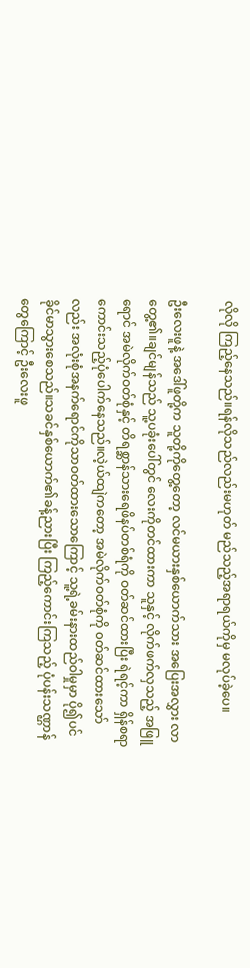လိုလို ကြည့်နေသည်။ရန်လိုသည်လည်းမဟုတ် မည်သည့်အရာရယ်ကိုမှ မလုပ်ခဲ့ပေ။

ဦးလေးဖူနဲ့ အဒေါ်ဖူတို့က သူတို့ကိုတွေ့တော့ လင်မယားနှစ်ယောက်သား အပြေးအလွှား လာတွေ့၏။ချင်မျန်သည် သူ့ပခုံးပေါ်တွင် လေးကိုတင်ထားကာ သူနှင့် လိုက်ဖက်လှသည့် အဖြူရောင် အမဲလိုက်ဝတ်စုံနှင့် တိရစ္ဆာန်သားရေဖိနပ်တစ်ရံကို ဝတ်ဆင်ထားပြီး ရဲရင့်ကာ ရှိန်စရာကောင်းသည့်ပုံပေါက်နေသည်။လဲ့ယ်ထျဲကတော့ အမဲလိုက်ဝတ်စုံကို ၀တ်ဆင်ထားသော်လည်း အလုံးစုံအနက်ရောင်ကိုသာဝတ်ထားသောကြောင့် သူ့ရဲ့ခမ်းနားထည်ဝါမှုမှာ ပို၍ပင် ခိုင်မာသွားစေသည်။သခင်နှစ်ယောက်၏ခန့်ညားပြီး ကြည့်ကောင်းကြသည့် ပုံပန်းသဏ္ဌာန်တွေကြောင့် ဦးလေးဖူ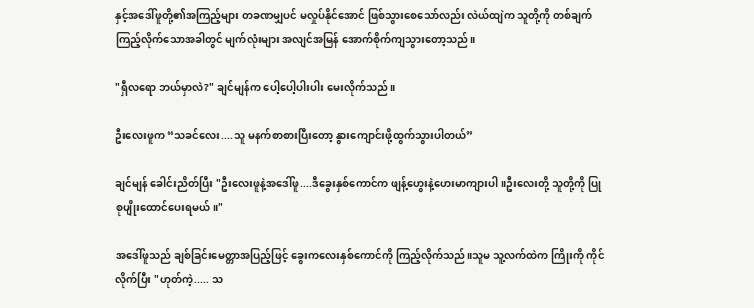နှင့်အဒေါ်ဖူတို့၏အကြည့်များ တခဏမျှပင် မလှုပ်နိုင်အောင် ဖြစ်သွားစေသော်လည်း လဲယ်ထျဲက သူတို့ကို တစ်ချက်ကြည့်လိုက်သောအခါတွင် မျက်လုံးများ အလျင်အမြန် အောက်စိုက်ကျသွားတော့သည်။

"ရှီလရော ဘယ်မှာလဲ?" ချင်မျန်က ပေါ့ပေါ့ပါးပါး မေးလိုက်သည်။

ဦးလေးဖူက “သခင်လေး....သူ မနက်စာစားပြီးတော့ နွားကျောင်းဖို့ထွက်သွားပါတယ်”

ချင်မျန် ခေါင်းညိတ်ပြီး "ဦးလေးဖူနဲ့အဒေါ်ဖူ....ဒီခွေးနှစ်ကောင်က ဖျန့်ဟွေးနဲ့ဟေးမာကျားပါ။ဦးလေးတို့ သူတို့ကို ပြုစုပျိုးထောင်ပေးရမယ်။"

အဒေါ်ဖူသည် ချစ်ခြင်းမေတ္တာအပြည့်ဖြင့် ခွေးကလေးနှစ်ကောင်ကို ကြည့်လိုက်သည်။သူမ သူ့လက်ထဲက ကြိုးကို ကိုင်လိုက်ပြီး "ဟုတ်ကဲ့..... သ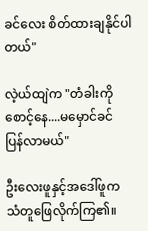ခင်လေး စိတ်ထားချနိုင်ပါတယ်"

လဲ့ယ်ထျဲက "တံခါးကိုစောင့်နေ....မမှောင်ခင် ပြန်လာမယ်"

ဦးလေးဖူနှင့်အဒေါ်ဖူက သံတူဖြေလိုက်ကြ၏။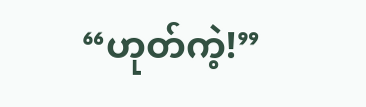“ဟုတ်ကဲ့!”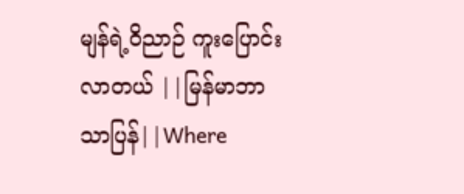မျန်ရဲ့ဝိညာဉ် ကူးပြောင်းလာတယ် ||မြန်မာဘာသာပြန်||Where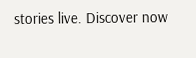stories live. Discover now